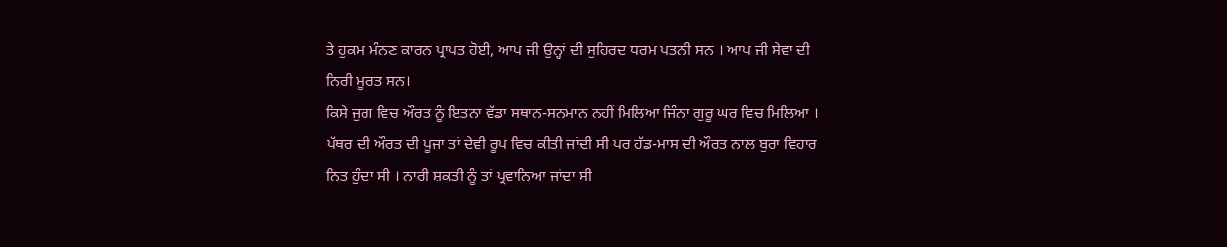ਤੇ ਹੁਕਮ ਮੰਨਣ ਕਾਰਨ ਪ੍ਰਾਪਤ ਹੋਈ, ਆਪ ਜੀ ਉਨ੍ਹਾਂ ਦੀ ਸੁਹਿਰਦ ਧਰਮ ਪਤਨੀ ਸਨ । ਆਪ ਜੀ ਸੇਵਾ ਦੀ ਨਿਰੀ ਮੂਰਤ ਸਨ।
ਕਿਸੇ ਜੁਗ ਵਿਚ ਔਰਤ ਨੂੰ ਇਤਨਾ ਵੱਡਾ ਸਥਾਨ-ਸਨਮਾਨ ਨਹੀਂ ਮਿਲਿਆ ਜਿੰਨਾ ਗੁਰੂ ਘਰ ਵਿਚ ਮਿਲਿਆ । ਪੱਥਰ ਦੀ ਔਰਤ ਦੀ ਪੂਜਾ ਤਾਂ ਦੇਵੀ ਰੂਪ ਵਿਚ ਕੀਤੀ ਜਾਂਦੀ ਸੀ ਪਰ ਹੱਡ-ਮਾਸ ਦੀ ਔਰਤ ਨਾਲ ਬੁਰਾ ਵਿਹਾਰ ਨਿਤ ਹੁੰਦਾ ਸੀ । ਨਾਰੀ ਸ਼ਕਤੀ ਨੂੰ ਤਾਂ ਪ੍ਰਵਾਨਿਆ ਜਾਂਦਾ ਸੀ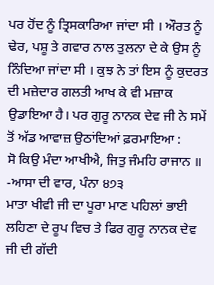ਪਰ ਹੋਂਦ ਨੂੰ ਤ੍ਰਿਸਕਾਰਿਆ ਜਾਂਦਾ ਸੀ । ਔਰਤ ਨੂੰ ਢੇਰ, ਪਸ਼ੂ ਤੇ ਗਵਾਰ ਨਾਲ ਤੁਲਨਾ ਦੇ ਕੇ ਉਸ ਨੂੰ ਨਿੰਦਿਆ ਜਾਂਦਾ ਸੀ । ਕੁਝ ਨੇ ਤਾਂ ਇਸ ਨੂੰ ਕੁਦਰਤ ਦੀ ਮਜ਼ੇਦਾਰ ਗਲਤੀ ਆਖ ਕੇ ਵੀ ਮਜ਼ਾਕ ਉਡਾਇਆ ਹੈ। ਪਰ ਗੁਰੂ ਨਾਨਕ ਦੇਵ ਜੀ ਨੇ ਸਮੇਂ ਤੋਂ ਅੱਡ ਆਵਾਜ਼ ਉਠਾਂਦਿਆਂ ਫ਼ਰਮਾਇਆ :
ਸੋ ਕਿਉ ਮੰਦਾ ਆਖੀਐ, ਜਿਤੁ ਜੰਮਹਿ ਰਾਜਾਨ ॥
-ਆਸਾ ਦੀ ਵਾਰ, ਪੰਨਾ ੪੭੩
ਮਾਤਾ ਖੀਵੀ ਜੀ ਦਾ ਪੂਰਾ ਮਾਣ ਪਹਿਲਾਂ ਭਾਈ ਲਹਿਣਾ ਦੇ ਰੂਪ ਵਿਚ ਤੇ ਫਿਰ ਗੁਰੂ ਨਾਨਕ ਦੇਵ ਜੀ ਦੀ ਗੱਦੀ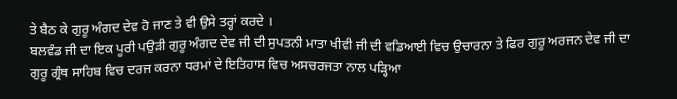ਤੇ ਬੈਠ ਕੇ ਗੁਰੂ ਅੰਗਦ ਦੇਵ ਹੋ ਜਾਣ ਤੇ ਵੀ ਉਸੇ ਤਰ੍ਹਾਂ ਕਰਦੇ ।
ਬਲਵੰਡ ਜੀ ਦਾ ਇਕ ਪੂਰੀ ਪਉੜੀ ਗੁਰੂ ਅੰਗਦ ਦੇਵ ਜੀ ਦੀ ਸੁਪਤਨੀ ਮਾਤਾ ਖੀਵੀ ਜੀ ਦੀ ਵਡਿਆਈ ਵਿਚ ਉਚਾਰਨਾ ਤੇ ਫਿਰ ਗੁਰੂ ਅਰਜਨ ਦੇਵ ਜੀ ਦਾ ਗੁਰੂ ਗ੍ਰੰਥ ਸਾਹਿਬ ਵਿਚ ਦਰਜ ਕਰਨਾ ਧਰਮਾਂ ਦੇ ਇਤਿਹਾਸ ਵਿਚ ਅਸਚਰਜਤਾ ਨਾਲ ਪੜ੍ਹਿਆ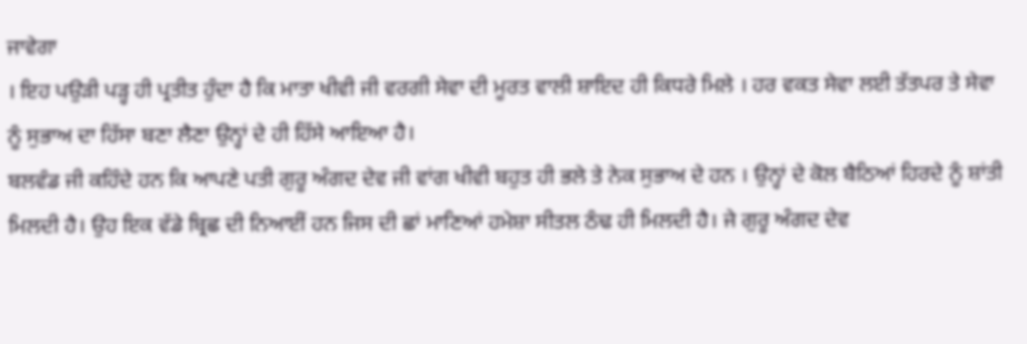ਜਾਵੇਗਾ
। ਇਹ ਪਉੜੀ ਪੜ੍ਹ ਹੀ ਪ੍ਰਤੀਤ ਹੁੰਦਾ ਹੈ ਕਿ ਮਾਤਾ ਖੀਵੀ ਜੀ ਵਰਗੀ ਸੇਵਾ ਦੀ ਮੂਰਤ ਵਾਲੀ ਸ਼ਾਇਦ ਹੀ ਕਿਧਰੇ ਮਿਲੇ । ਹਰ ਵਕਤ ਸੇਵਾ ਲਈ ਤੱਤਪਰ ਤੇ ਸੇਵਾ ਨੂੰ ਸੁਭਾਅ ਦਾ ਹਿੱਸਾ ਬਣਾ ਲੈਣਾ ਉਨ੍ਹਾਂ ਦੇ ਹੀ ਹਿੱਸੇ ਆਇਆ ਹੈ।
ਬਲਵੰਡ ਜੀ ਕਹਿੰਦੇ ਹਨ ਕਿ ਆਪਣੇ ਪਤੀ ਗੁਰੂ ਅੰਗਦ ਦੇਵ ਜੀ ਵਾਂਗ ਖੀਵੀ ਬਹੁਤ ਹੀ ਭਲੇ ਤੇ ਨੇਕ ਸੁਭਾਅ ਦੇ ਹਨ । ਉਨ੍ਹਾਂ ਦੇ ਕੋਲ ਬੈਠਿਆਂ ਹਿਰਦੇ ਨੂੰ ਸ਼ਾਂਤੀ ਮਿਲਦੀ ਹੈ। ਉਹ ਇਕ ਵੱਡੇ ਬ੍ਰਿਛ ਦੀ ਨਿਆਈਂ ਹਨ ਜਿਸ ਦੀ ਛਾਂ ਮਾਣਿਆਂ ਹਮੇਸ਼ਾ ਸੀਤਲ ਠੰਢ ਹੀ ਮਿਲਦੀ ਹੈ। ਜੇ ਗੁਰੂ ਅੰਗਦ ਦੇਵ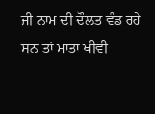ਜੀ ਨਾਮ ਦੀ ਦੌਲਤ ਵੰਡ ਰਹੇ ਸਨ ਤਾਂ ਮਾਤਾ ਖੀਵੀ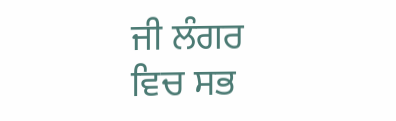ਜੀ ਲੰਗਰ ਵਿਚ ਸਭ